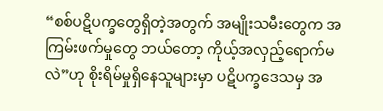“စစ်ပဋိပက္ခတွေရှိတဲ့အတွက် အမျိုးသမီးတွေက အကြမ်းဖက်မှုတွေ ဘယ်တော့ ကိုယ့်အလှည့်ရောက်မလဲ”ဟု စိုးရိမ်မှုရှိနေသူများမှာ ပဋိပက္ခဒေသမှ အ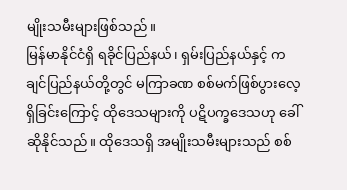မျိုးသမီးများဖြစ်သည်။
မြန်မာနိုင်ငံရှိ ရခိုင်ပြည်နယ်၊ ရှမ်းပြည်နယ်နှင့် ကချင်ပြည်နယ်တို့တွင် မကြာခဏ စစ်မက်ဖြစ်ပွားလေ့ ရှိခြင်းကြောင့် ထိုဒေသများကို ပဋိပက္ခဒေသဟု ခေါ်ဆိုနိုင်သည်။ ထိုဒေသရှိ အမျိုးသမီးများသည် စစ်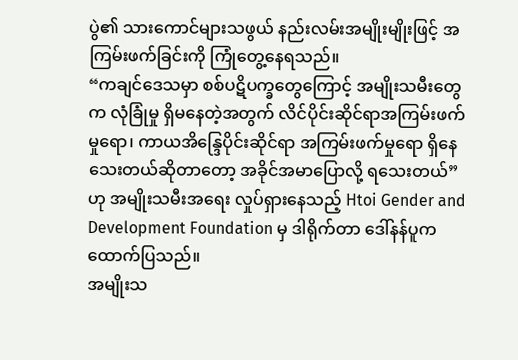ပွဲ၏ သားကောင်များသဖွယ် နည်းလမ်းအမျိုးမျိုးဖြင့် အကြမ်းဖက်ခြင်းကို ကြုံတွေ့နေရသည်။
“ကချင်ဒေသမှာ စစ်ပဋိပက္ခတွေကြောင့် အမျိုးသမီးတွေက လုံခြုံမှု ရှိမနေတဲ့အတွက် လိင်ပိုင်းဆိုင်ရာအကြမ်းဖက်မှုရော၊ ကာယအိန္ဒြေပိုင်းဆိုင်ရာ အကြမ်းဖက်မှုရော ရှိနေသေးတယ်ဆိုတာတော့ အခိုင်အမာပြောလို့ ရသေးတယ်” ဟု အမျိုးသမီးအရေး လှုပ်ရှားနေသည့် Htoi Gender and Development Foundation မှ ဒါရိုက်တာ ဒေါ်နန်ပူက ထောက်ပြသည်။
အမျိုးသ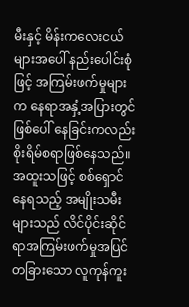မီးနှင့် မိန်းကလေးငယ်များအပေါ် နည်းပေါင်းစုံဖြင့် အကြမ်းဖက်မှုများက နေရာအနှံ့အပြားတွင် ဖြစ်ပေါ် နေခြင်းကလည်း စိုးရိမ်စရာဖြစ်နေသည်။ အထူးသဖြင့် စစ်ရှောင်နေရသည့် အမျိုးသမီး များသည် လိင်ပိုင်းဆိုင်ရာအကြမ်းဖက်မှုအပြင် တခြားသော လူကုန်ကူး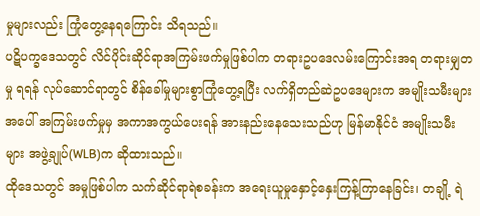မှုများလည်း ကြုံတွေ့နေရကြောင်း သိရသည်။
ပဋိပက္ခဒေသတွင် လိင်ပိုင်းဆိုင်ရာအကြမ်းဖက်မှုဖြစ်ပါက တရားဥပဒေလမ်းကြောင်းအရ တရားမျှတမှု ရရန် လုပ်ဆောင်ရာတွင် စိန်ခေါ်မှုများစွာကြုံတွေ့ရပြီး လက်ရှိတည်ဆဲဥပဒေများက အမျိုးသမီးများ အပေါ် အကြမ်းဖက်မှုမှ အကာအကွယ်ပေးရန် အားနည်းနေသေးသည်ဟု မြန်မာနိုင်ငံ အမျိုးသမီးများ အဖွဲ့ချုပ်(WLB)က ဆိုထားသည်။
ထိုဒေသတွင် အမှုဖြစ်ပါက သက်ဆိုင်ရာရဲစခန်းက အရေးယူမှုနှောင့်နှေးကြန့်ကြာနေခြင်း၊ တချို့ ရဲ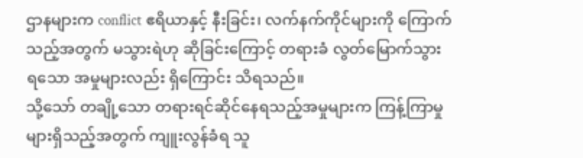ဌာနများက conflict ဧရိယာနှင့် နီးခြင်း၊ လက်နက်ကိုင်များကို ကြောက်သည့်အတွက် မသွားရဲဟု ဆိုခြင်းကြောင့် တရားခံ လွတ်မြောက်သွားရသော အမှုများလည်း ရှိကြောင်း သိရသည်။
သို့သော် တချို့သော တရားရင်ဆိုင်နေရသည့်အမှုများက ကြန့်ကြာမှုများရှိသည့်အတွက် ကျူးလွန်ခံရ သူ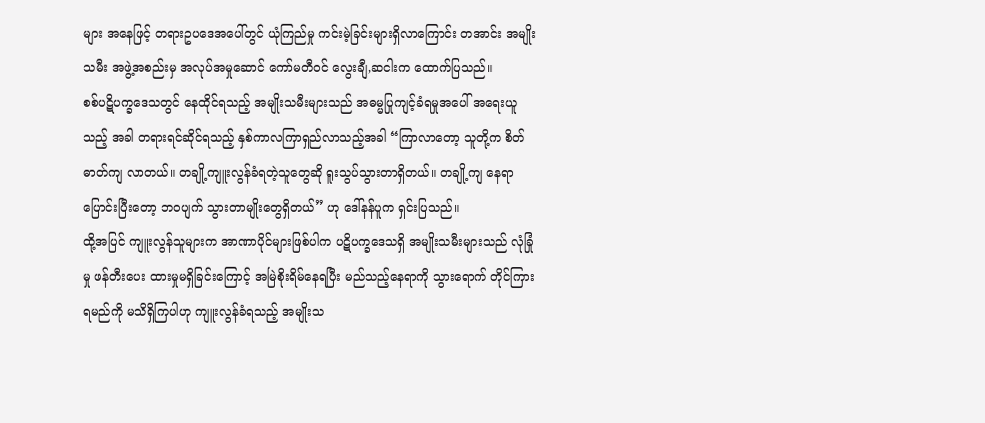များ အနေဖြင့် တရားဥပဒေအပေါ်တွင် ယုံကြည်မှု ကင်းမဲ့ခြင်းများရှိလာကြောင်း တအာင်း အမျိုး သမီး အဖွဲ့အစည်းမှ အလုပ်အမှုဆောင် ကော်မတီဝင် လွေးချီ,ဆငါးက ထောက်ပြသည်။
စစ်ပဋိပက္ခဒေသတွင် နေထိုင်ရသည့် အမျိုးသမီးများသည် အဓမ္မပြုကျင့်ခံရမှုအပေါ် အရေးယူသည့် အခါ တရားရင်ဆိုင်ရသည့် နှစ်ကာလကြာရှည်လာသည့်အခါ “ကြာလာတော့ သူတို့က စိတ်ဓာတ်ကျ လာတယ်။ တချို့ကျူးလွန်ခံရတဲ့သူတွေဆို ရူးသွပ်သွားတာရှိတယ်။ တချို့ကျ နေရာပြောင်းပြီးတော့ ဘဝပျက် သွားတာမျိုးတွေရှိတယ်” ဟု ဒေါ်နန်ပူက ရှင်းပြသည်။
ထို့အပြင် ကျူးလွန်သူများက အာဏာပိုင်များဖြစ်ပါက ပဋိပက္ခဒေသရှိ အမျိုးသမီးများသည် လုံခြုံမှု ဖန်တီးပေး ထားမှုမရှိခြင်းကြောင့် အမြဲစိုးရိမ်နေရပြီး မည်သည့်နေရာကို သွားရောက် တိုင်ကြားရမည်ကို မသိရှိကြပါဟု ကျူးလွန်ခံရသည့် အမျိုးသ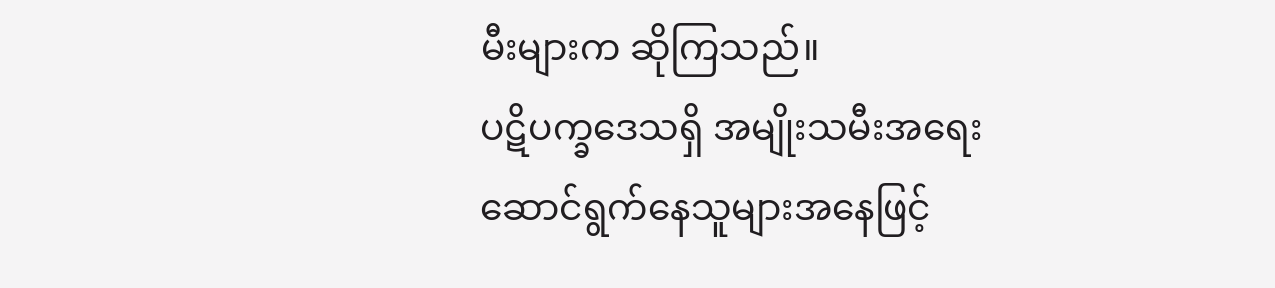မီးများက ဆိုကြသည်။
ပဋိပက္ခဒေသရှိ အမျိုးသမီးအရေးဆောင်ရွက်နေသူများအနေဖြင့်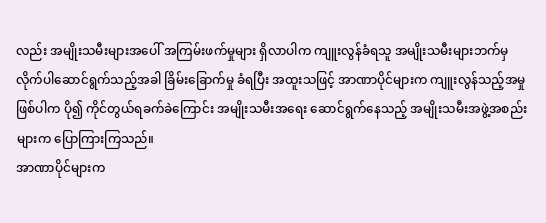လည်း အမျိုးသမီးများအပေါ် အကြမ်းဖက်မှုများ ရှိလာပါက ကျူးလွန်ခံရသူ အမျိုးသမီးများဘက်မှ လိုက်ပါဆောင်ရွက်သည့်အခါ ခြိမ်းခြောက်မှု ခံရပြီး အထူးသဖြင့် အာဏာပိုင်များက ကျူးလွန်သည့်အမှုဖြစ်ပါက ပို၍ ကိုင်တွယ်ရခက်ခဲကြောင်း အမျိုးသမီးအရေး ဆောင်ရွက်နေသည့် အမျိုးသမီးအဖွဲ့အစည်းများက ပြောကြားကြသည်။
အာဏာပိုင်များက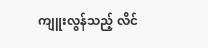ကျူးလွန်သည့် လိင်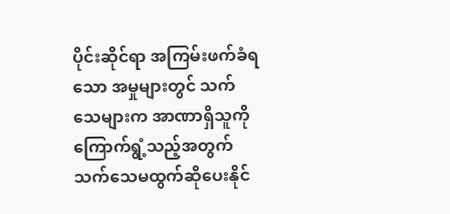ပိုင်းဆိုင်ရာ အကြမ်းဖက်ခံရသော အမှုများတွင် သက်သေများက အာဏာရှိသူကို ကြောက်ရွံ့သည့်အတွက် သက်သေမထွက်ဆိုပေးနိုင်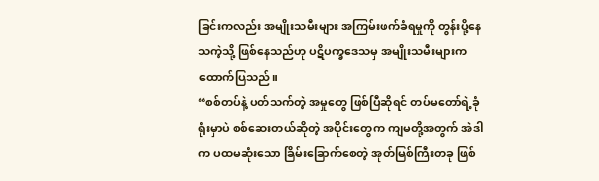ခြင်းကလည်း အမျိုးသမီးများ အကြမ်းဖက်ခံရမှုကို တွန်းပို့နေသကဲ့သို့ ဖြစ်နေသည်ဟု ပဋိပက္ခဒေသမှ အမျိုးသမီးများက ထောက်ပြသည်။
“စစ်တပ်နဲ့ ပတ်သက်တဲ့ အမှုတွေ ဖြစ်ပြီဆိုရင် တပ်မတော်ရဲ့ခုံရုံးမှာပဲ စစ်ဆေးတယ်ဆိုတဲ့ အပိုင်းတွေက ကျမတို့အတွက် အဲဒါက ပထမဆုံးသော ခြိမ်းခြောက်စေတဲ့ အုတ်မြစ်ကြီးတခု ဖြစ်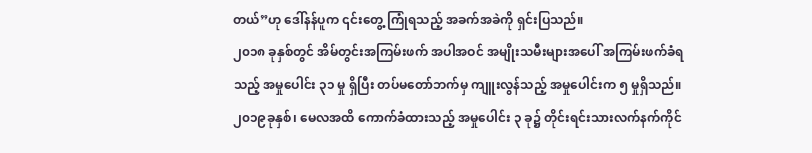တယ်”ဟု ဒေါ်နန်ပူက ၎င်းတွေ့ ကြုံရသည့် အခက်အခဲကို ရှင်းပြသည်။
၂၀၁၈ ခုနှစ်တွင် အိမ်တွင်းအကြမ်းဖက် အပါအဝင် အမျိုးသမီးများအပေါ် အကြမ်းဖက်ခံရသည့် အမှုပေါင်း ၃၁ မှု ရှိပြီး တပ်မတော်ဘက်မှ ကျူးလွန်သည့် အမှုပေါင်းက ၅ မှုရှိသည်။ ၂၀၁၉ခုနှစ်၊ မေလအထိ ကောက်ခံထားသည့် အမှုပေါင်း ၃ ခု၌ တိုင်းရင်းသားလက်နက်ကိုင်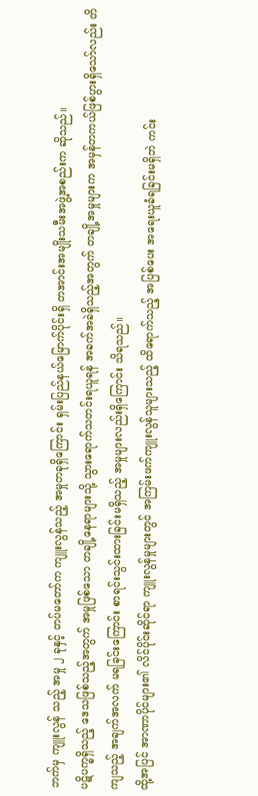ဘက်မှ ကျူးလွန် သည့် အမှု ၂ ခုနှင့် တပ်မတော်က ကျူးလွန်သည့် အမှုတခုရှိကြောင်း ရှမ်းပြည်နယ်မြောက်ပိုင်းရှိ တအာင်းအမျိုးသမီးအဖွဲ့အစည်းက ဆိုသည်။
ပဋိပက္ခရှိသည့် ဒေသဖြစ်သည့်အတွက် အမှုဖြစ်သော တချို့နေရာများသို့ သွားရောက်သတင်းရယူရန် အခက်အခဲရှိသည့်အတွက် တချို့အမှုများက အမှန်တကယ်ဖြစ်ပွားရှိသော်လည်း တိကျသည့် အချက်အလက် မရခြင်းကြောင်း စာရင်းသွင်းထားခြင်းမရှိသည့် အမှုများလည်းရှိကြောင်း သိရသည်။
ထို့အပြင် အာဏာပိုင်များ၏ လိင်ပိုင်းဆိုင်ရာ ကျူးလွန်မှုများတွင် အကြမ်းဖက်ကျူးလွန်သူများသည့် ထိရောက်သည့် အပြစ်ပေး အရေးယူခံရခြင်းမရှိဘဲ ကင်း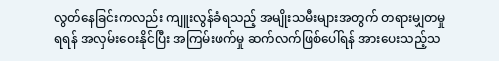လွတ်နေခြင်းကလည်း ကျူးလွန်ခံရသည့် အမျိုးသမီးများအတွက် တရားမျှတမှုရရန် အလှမ်းဝေးနိုင်ပြီး အကြမ်းဖက်မှု ဆက်လက်ဖြစ်ပေါ်ရန် အားပေးသည့်သ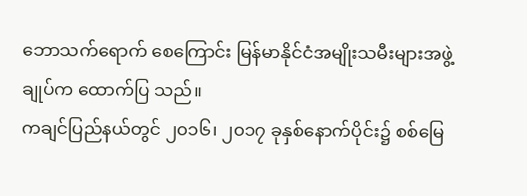ဘောသက်ရောက် စေကြောင်း မြန်မာနိုင်ငံအမျိုးသမီးများအဖွဲ့ချုပ်က ထောက်ပြ သည်။
ကချင်ပြည်နယ်တွင် ၂၀၁၆၊ ၂၀၁၇ ခုနှစ်နောက်ပိုင်း၌ စစ်မြေ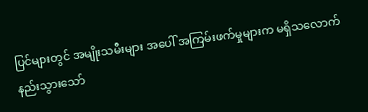ပြင်များတွင် အမျိုးသမီးများ အပေါ် အကြမ်းဖက်မှုများက မရှိသလောက်နည်းသွားသော်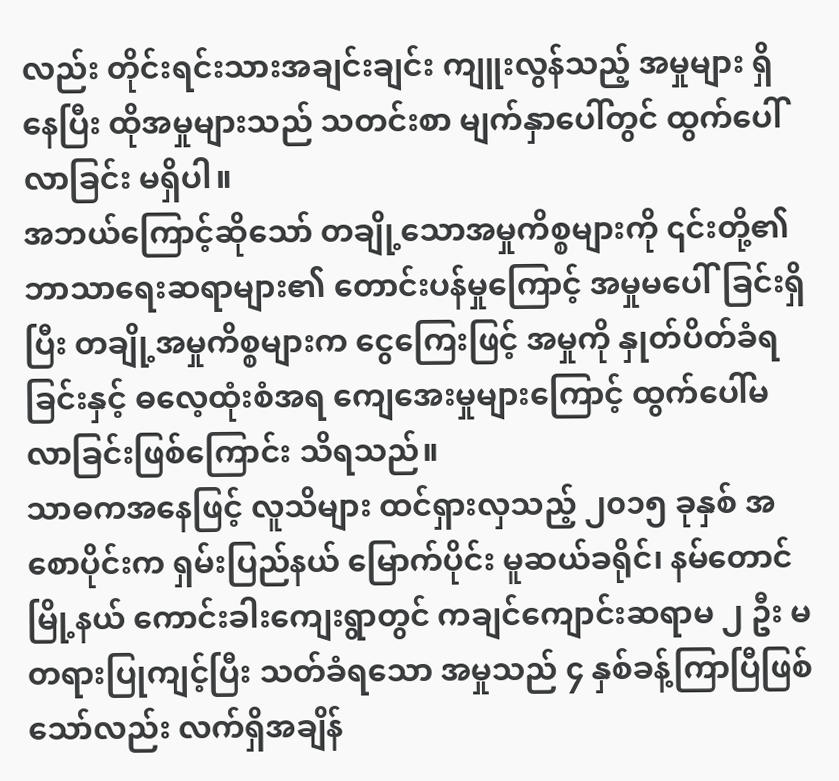လည်း တိုင်းရင်းသားအချင်းချင်း ကျူးလွန်သည့် အမှုများ ရှိနေပြီး ထိုအမှုများသည် သတင်းစာ မျက်နှာပေါ်တွင် ထွက်ပေါ်လာခြင်း မရှိပါ။
အဘယ်ကြောင့်ဆိုသော် တချို့သောအမှုကိစ္စများကို ၎င်းတို့၏ ဘာသာရေးဆရာများ၏ တောင်းပန်မှုကြောင့် အမှုမပေါ်ခြင်းရှိပြီး တချို့အမှုကိစ္စများက ငွေကြေးဖြင့် အမှုကို နှုတ်ပိတ်ခံရခြင်းနှင့် ဓလေ့ထုံးစံအရ ကျေအေးမှုများကြောင့် ထွက်ပေါ်မလာခြင်းဖြစ်ကြောင်း သိရသည်။
သာဓကအနေဖြင့် လူသိများ ထင်ရှားလှသည့် ၂၀၁၅ ခုနှစ် အစောပိုင်းက ရှမ်းပြည်နယ် မြောက်ပိုင်း မူဆယ်ခရိုင်၊ နမ်တောင်မြို့နယ် ကောင်းခါးကျေးရွာတွင် ကချင်ကျောင်းဆရာမ ၂ ဦး မတရားပြုကျင့်ပြီး သတ်ခံရသော အမှုသည် ၄ နှစ်ခန့်ကြာပြီဖြစ်သော်လည်း လက်ရှိအချိန်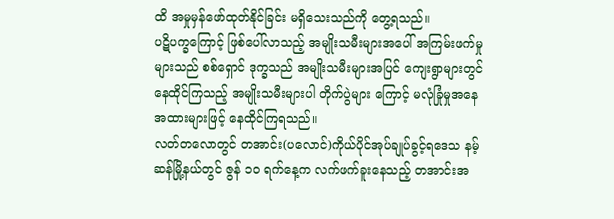ထိ အမှုမှန်ဖော်ထုတ်နိုင်ခြင်း မရှိသေးသည်ကို တွေ့ရသည်။
ပဋိပက္ခကြောင့် ဖြစ်ပေါ်လာသည့် အမျိုးသမီးများအပေါ် အကြမ်းဖက်မှုများသည် စစ်ရှောင် ဒုက္ခသည် အမျိုးသမီးများအပြင် ကျေးရွာများတွင် နေထိုင်ကြသည့် အမျိုးသမီးများပါ တိုက်ပွဲများ ကြောင့် မလုံခြုံမှုအနေအထားများဖြင့် နေထိုင်ကြရသည်။
လတ်တလောတွင် တအာင်း(ပလောင်)ကိုယ်ပိုင်အုပ်ချုပ်ခွင့်ရဒေသ နမ့်ဆန်မြို့နယ်တွင် ဇွန် ၁၀ ရက်နေ့က လက်ဖက်ခူးနေသည့် တအာင်းအ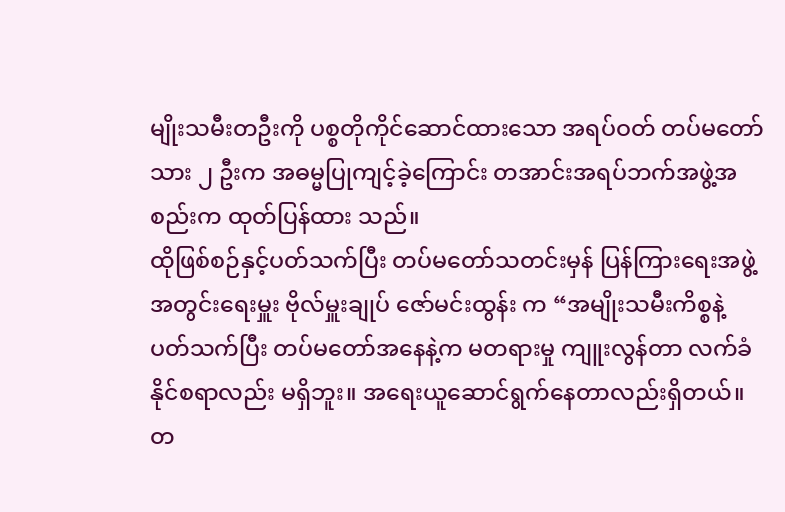မျိုးသမီးတဦးကို ပစ္စတိုကိုင်ဆောင်ထားသော အရပ်ဝတ် တပ်မတော်သား ၂ ဦးက အဓမ္မပြုကျင့်ခဲ့ကြောင်း တအာင်းအရပ်ဘက်အဖွဲ့အစည်းက ထုတ်ပြန်ထား သည်။
ထိုဖြစ်စဉ်နှင့်ပတ်သက်ပြီး တပ်မတော်သတင်းမှန် ပြန်ကြားရေးအဖွဲ့ အတွင်းရေးမှူး ဗိုလ်မှူးချုပ် ဇော်မင်းထွန်း က “အမျိုးသမီးကိစ္စနဲ့ ပတ်သက်ပြီး တပ်မတော်အနေနဲ့က မတရားမှု ကျူးလွန်တာ လက်ခံနိုင်စရာလည်း မရှိဘူး။ အရေးယူဆောင်ရွက်နေတာလည်းရှိတယ်။ တ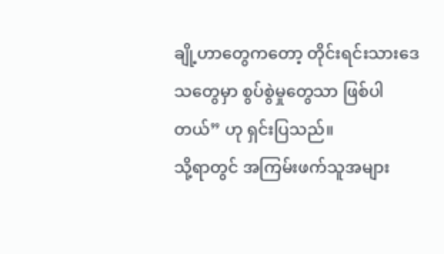ချို့ဟာတွေကတော့ တိုင်းရင်းသားဒေသတွေမှာ စွပ်စွဲမှုတွေသာ ဖြစ်ပါတယ်” ဟု ရှင်းပြသည်။
သို့ရာတွင် အကြမ်းဖက်သူအများ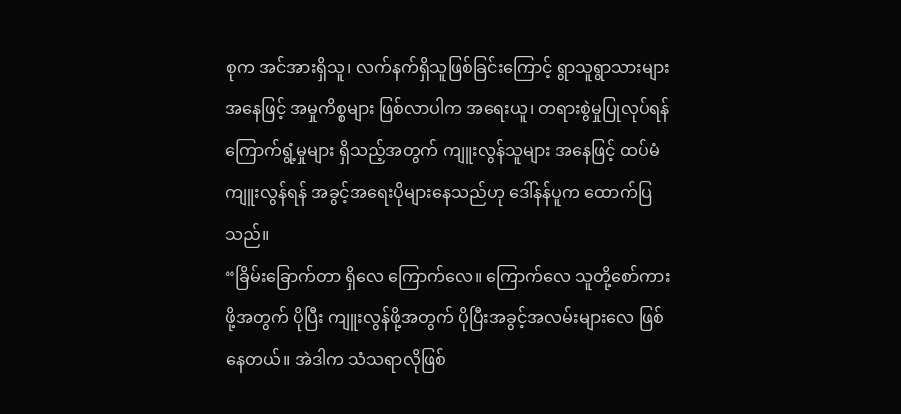စုက အင်အားရှိသူ၊ လက်နက်ရှိသူဖြစ်ခြင်းကြောင့် ရွာသူရွာသားများအနေဖြင့် အမှုကိစ္စများ ဖြစ်လာပါက အရေးယူ၊ တရားစွဲမှုပြုလုပ်ရန် ကြောက်ရွံ့မှုများ ရှိသည့်အတွက် ကျူးလွန်သူများ အနေဖြင့် ထပ်မံကျူးလွန်ရန် အခွင့်အရေးပိုများနေသည်ဟု ဒေါ်နန်ပူက ထောက်ပြသည်။
“ခြိမ်းခြောက်တာ ရှိလေ ကြောက်လေ။ ကြောက်လေ သူတို့စော်ကားဖို့အတွက် ပိုပြီး ကျူးလွန်ဖို့အတွက် ပိုပြီးအခွင့်အလမ်းများလေ ဖြစ်နေတယ်။ အဲဒါက သံသရာလိုဖြစ်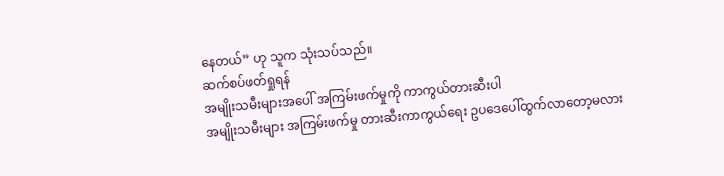နေတယ်” ဟု သူက သုံးသပ်သည်။
ဆက်စပ်ဖတ်ရှုရန်
အမျိုးသမီးများအပေါ် အကြမ်းဖက်မှုကို ကာကွယ်တားဆီးပါ
အမျိုးသမီးများ အကြမ်းဖက်မှု တားဆီးကာကွယ်ရေး ဥပဒေပေါ်ထွက်လာတော့မလား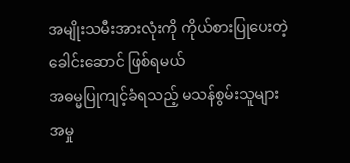အမျိုးသမီးအားလုံးကို ကိုယ်စားပြုပေးတဲ့ ခေါင်းဆောင် ဖြစ်ရမယ်
အဓမ္မပြုကျင့်ခံရသည့် မသန်စွမ်းသူများ အမှု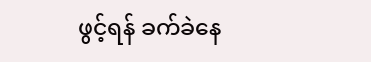ဖွင့်ရန် ခက်ခဲနေ